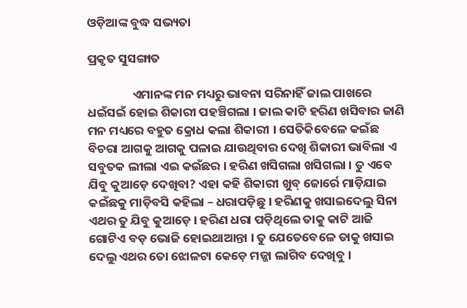ଓଡ଼ିଆଙ୍କ ବୁଦ୍ଧ ସଭ୍ୟତା

ପ୍ରକୃତ ସୁସଙ୍ଗାତ

                ଏମାନଙ୍କ ମନ ମଧ୍ୟରୁ ଭାବନା ସରିନାହିଁ ଜାଲ ପାଖରେ ଧଇଁସଇଁ ହୋଇ ଶିକାରୀ ପହଞ୍ଚିଗଲା । ଜାଲ କାଟି ହରିଣ ଖସିବାର ଜାଣି ମନ ମଧ୍ୟରେ ବହୁତ କ୍ରୋଧ କଲା ଶିକାରୀ । ସେତିକିବେଳେ କଇଁଛ ବିଚରା ଆଗକୁ ଆଗକୁ ପଳାଇ ଯାଉଥିବାର ଦେଖି ଶିକାରୀ ଭାବିଲା ଏ ସବୁତକ ଲୀଲା ଏଇ କଇଁଛର । ହରିଣ ଖସିଗଲା ଖସିଗଲା । ତୁ ଏବେ ଯିବୁ କୁଆଡ଼େ ଦେଖିବା? ଏହା କହି ଶିକାରୀ ଖୁବ୍ ଜୋର୍ରେ ମାଡ଼ିଯାଇ କଇଁଛକୁ ମାଡ଼ିବସି କହିଲା – ଧରାପଡ଼ିଛୁ । ହରିଣକୁ ଖସାଇଦେଲୁ ସିନା ଏଥର ତୁ ଯିବୁ କୁଆଡ଼େ । ହରିଣ ଧରା ପଡ଼ିଥିଲେ ତାକୁ କାଟି ଆଜି ଗୋଟିଏ ବଡ଼ ଭୋଜି ହୋଇଥାଆନ୍ତା । ତୁ ଯେତେବେଳେ ତାକୁ ଖସାଇ ଦେଲୁ ଏଥର ତୋ ଝୋଳଟା କେଡ଼େ ମଜ୍ଜା ଲାଗିବ ଦେଖିବୁ ।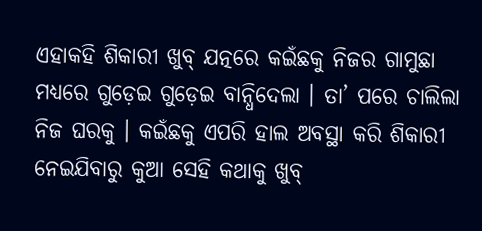ଏହାକହି ଶିକାରୀ ଖୁବ୍ ଯତ୍ନରେ କଇଁଛକୁ ନିଜର ଗାମୁଛା ମଧ୍ୟରେ ଗୁଡ଼େଇ ଗୁଡ଼େଇ ବାନ୍ଧିଦେଲା । ତା’ ପରେ ଚାଲିଲା ନିଜ ଘରକୁ । କଇଁଛକୁ ଏପରି ହାଲ ଅବସ୍ଥା କରି ଶିକାରୀ ନେଇଯିବାରୁ କୁଆ ସେହି କଥାକୁ ଖୁବ୍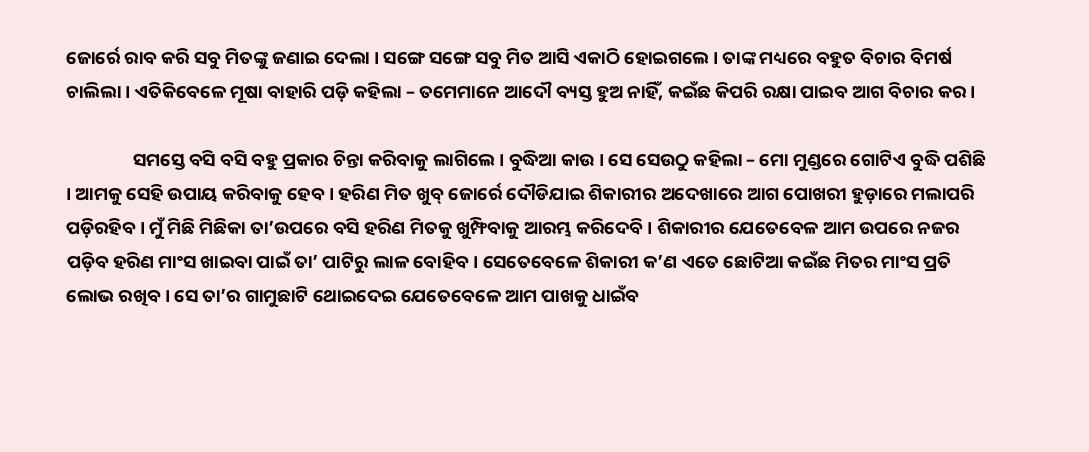ଜୋର୍ରେ ରାବ କରି ସବୁ ମିତଙ୍କୁ ଜଣାଇ ଦେଲା । ସଙ୍ଗେ ସଙ୍ଗେ ସବୁ ମିତ ଆସି ଏକାଠି ହୋଇଗଲେ । ତାଙ୍କ ମଧ୍ୟରେ ବହୁତ ବିଚାର ବିମର୍ଷ ଚାଲିଲା । ଏତିକିବେଳେ ମୂଷା ବାହାରି ପଡ଼ି କହିଲା – ତମେମାନେ ଆଦୌ ବ୍ୟସ୍ତ ହୁଅ ନାହିଁ, କଇଁଛ କିପରି ରକ୍ଷା ପାଇବ ଆଗ ବିଚାର କର ।

                ସମସ୍ତେ ବସି ବସି ବହୁ ପ୍ରକାର ଚିନ୍ତା କରିବାକୁ ଲାଗିଲେ । ବୁଦ୍ଧିଆ କାଉ । ସେ ସେଉଠୁ କହିଲା – ମୋ ମୁଣ୍ଡରେ ଗୋଟିଏ ବୁଦ୍ଧି ପଶିଛି । ଆମକୁ ସେହି ଉପାୟ କରିବାକୁ ହେବ । ହରିଣ ମିତ ଖୁବ୍ ଜୋର୍ରେ ଦୌଡିଯାଇ ଶିକାରୀର ଅଦେଖାରେ ଆଗ ପୋଖରୀ ହୁଡ଼ାରେ ମଲାପରି ପଡ଼ିରହିବ । ମୁଁ ମିଛି ମିଛିକା ତା’ଉପରେ ବସି ହରିଣ ମିତକୁ ଖୁମ୍ଫିବାକୁ ଆରମ୍ଭ କରିଦେବି । ଶିକାରୀର ଯେତେବେଳ ଆମ ଉପରେ ନଜର ପଡ଼ିବ ହରିଣ ମାଂସ ଖାଇବା ପାଇଁ ତା’ ପାଟିରୁ ଲାଳ ବୋହିବ । ସେତେବେଳେ ଶିକାରୀ କ’ଣ ଏତେ ଛୋଟିଆ କଇଁଛ ମିତର ମାଂସ ପ୍ରତି ଲୋଭ ରଖିବ । ସେ ତା’ର ଗାମୁଛାଟି ଥୋଇଦେଇ ଯେତେବେଳେ ଆମ ପାଖକୁ ଧାଇଁବ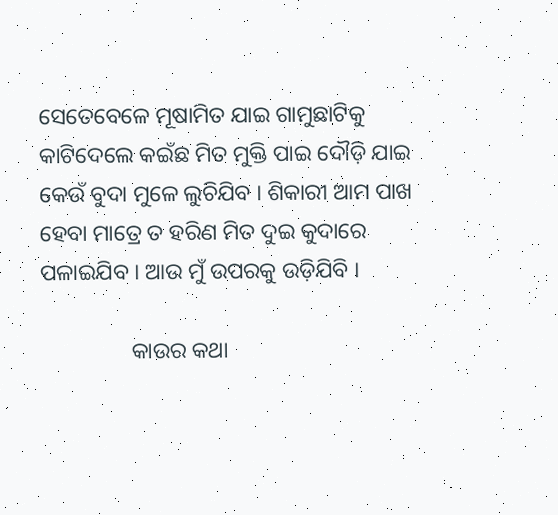ସେତେବେଳେ ମୂଷାମିତ ଯାଇ ଗାମୁଛାଟିକୁ କାଟିଦେଲେ କଇଁଛ ମିତ ମୁକ୍ତି ପାଇ ଦୌଡ଼ି ଯାଇ କେଉଁ ବୁଦା ମୁଳେ ଲୁଚିଯିବ । ଶିକାରୀ ଆମ ପାଖ ହେବା ମାତ୍ରେ ତ ହରିଣ ମିତ ଦୁଇ କୁଦାରେ ପଳାଇଯିବ । ଆଉ ମୁଁ ଉପରକୁ ଉଡ଼ିଯିବି ।

                କାଉର କଥା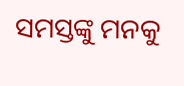ସମସ୍ତଙ୍କୁ ମନକୁ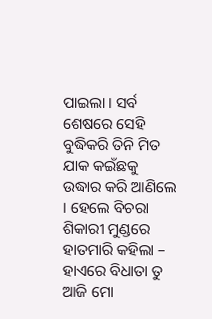ପାଇଲା । ସର୍ବ ଶେଷରେ ସେହି ବୁଦ୍ଧିକରି ତିନି ମିତ ଯାକ କଇଁଛକୁ ଉଦ୍ଧାର କରି ଆଣିଲେ । ହେଲେ ବିଚରା ଶିକାରୀ ମୁଣ୍ଡରେ ହାତମାରି କହିଲା – ହାଏରେ ବିଧାତା ତୁ ଆଜି ମୋ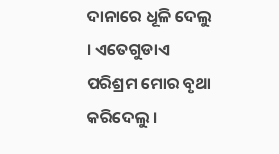ଦାନାରେ ଧୂଳି ଦେଲୁ । ଏତେଗୁଡାଏ ପରିଶ୍ରମ ମୋର ବୃଥା କରିଦେଲୁ ।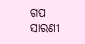ଗପ ସାରଣୀ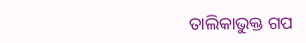ତାଲିକାଭୁକ୍ତ ଗପ